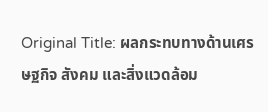Original Title: ผลกระทบทางด้านเศรษฐกิจ สังคม และสิ่งแวดล้อม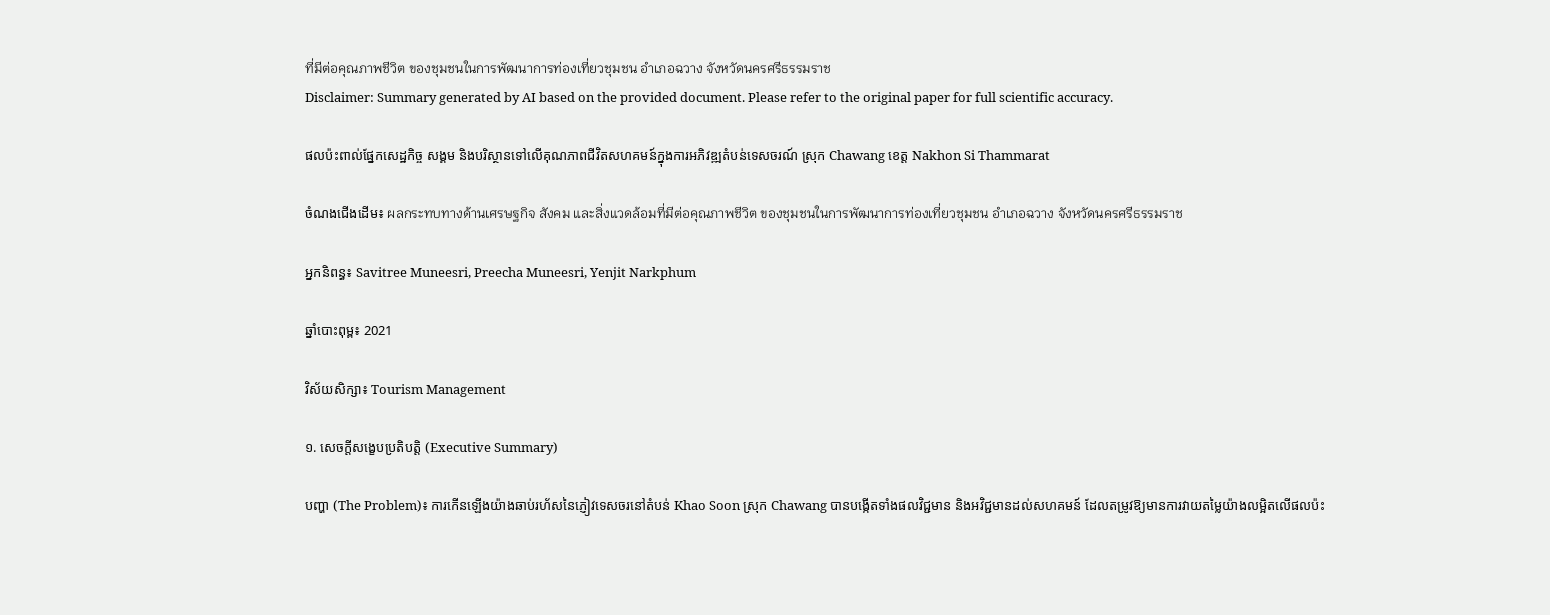ที่มีต่อคุณภาพชีวิต ของชุมชนในการพัฒนาการท่องเที่ยวชุมชน อำเภอฉวาง จังหวัดนครศรีธรรมราช
Disclaimer: Summary generated by AI based on the provided document. Please refer to the original paper for full scientific accuracy.

ផលប៉ះពាល់ផ្នែកសេដ្ឋកិច្ច សង្គម និងបរិស្ថានទៅលើគុណភាពជីវិតសហគមន៍ក្នុងការអភិវឌ្ឍតំបន់ទេសចរណ៍ ស្រុក Chawang ខេត្ត Nakhon Si Thammarat

ចំណងជើងដើម៖ ผลกระทบทางด้านเศรษฐกิจ สังคม และสิ่งแวดล้อมที่มีต่อคุณภาพชีวิต ของชุมชนในการพัฒนาการท่องเที่ยวชุมชน อำเภอฉวาง จังหวัดนครศรีธรรมราช

អ្នកនិពន្ធ៖ Savitree Muneesri, Preecha Muneesri, Yenjit Narkphum

ឆ្នាំបោះពុម្ព៖ 2021

វិស័យសិក្សា៖ Tourism Management

១. សេចក្តីសង្ខេបប្រតិបត្តិ (Executive Summary)

បញ្ហា (The Problem)៖ ការកើនឡើងយ៉ាងឆាប់រហ័សនៃភ្ញៀវទេសចរនៅតំបន់ Khao Soon ស្រុក Chawang បានបង្កើតទាំងផលវិជ្ជមាន និងអវិជ្ជមានដល់សហគមន៍ ដែលតម្រូវឱ្យមានការវាយតម្លៃយ៉ាងលម្អិតលើផលប៉ះ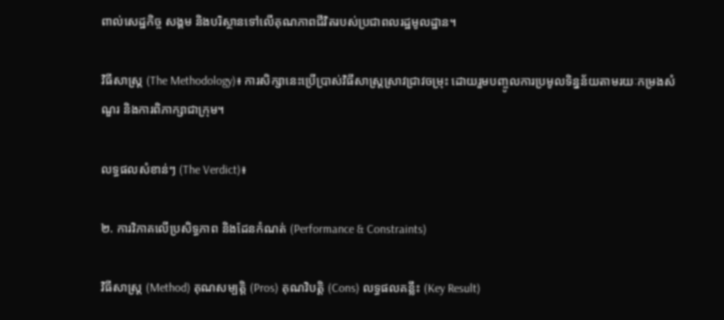ពាល់សេដ្ឋកិច្ច សង្គម និងបរិស្ថានទៅលើគុណភាពជីវិតរបស់ប្រជាពលរដ្ឋមូលដ្ឋាន។

វិធីសាស្ត្រ (The Methodology)៖ ការសិក្សានេះប្រើប្រាស់វិធីសាស្ត្រស្រាវជ្រាវចម្រុះ ដោយរួមបញ្ចូលការប្រមូលទិន្នន័យតាមរយៈកម្រងសំណួរ និងការពិភាក្សាជាក្រុម។

លទ្ធផលសំខាន់ៗ (The Verdict)៖

២. ការវិភាគលើប្រសិទ្ធភាព និងដែនកំណត់ (Performance & Constraints)

វិធីសាស្ត្រ (Method) គុណសម្បត្តិ (Pros) គុណវិបត្តិ (Cons) លទ្ធផលគន្លឹះ (Key Result)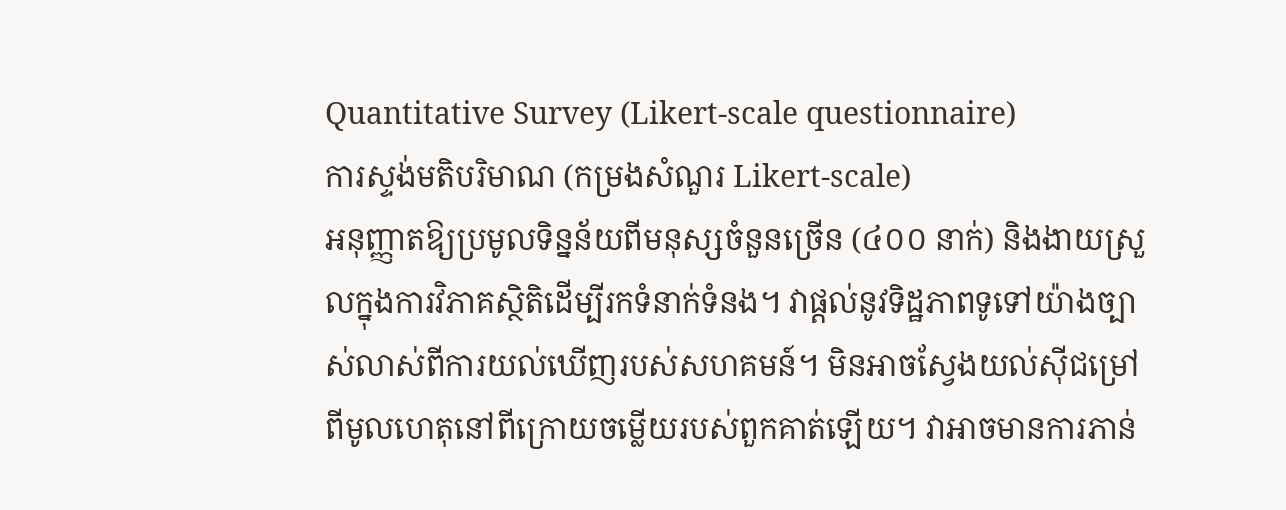Quantitative Survey (Likert-scale questionnaire)
ការស្ទង់មតិបរិមាណ (កម្រងសំណួរ Likert-scale)
អនុញ្ញាតឱ្យប្រមូលទិន្នន័យពីមនុស្សចំនួនច្រើន (៤០០ នាក់) និងងាយស្រួលក្នុងការវិភាគស្ថិតិដើម្បីរកទំនាក់ទំនង។ វាផ្តល់នូវទិដ្ឋភាពទូទៅយ៉ាងច្បាស់លាស់ពីការយល់ឃើញរបស់សហគមន៍។ មិនអាចស្វែងយល់ស៊ីជម្រៅពីមូលហេតុនៅពីក្រោយចម្លើយរបស់ពួកគាត់ឡើយ។ វាអាចមានការភាន់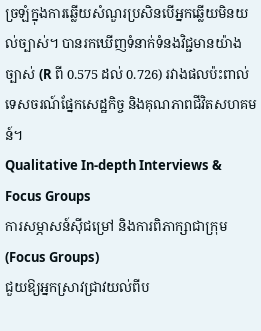ច្រឡំក្នុងការឆ្លើយសំណួរប្រសិនបើអ្នកឆ្លើយមិនយល់ច្បាស់។ បានរកឃើញទំនាក់ទំនងវិជ្ជមានយ៉ាងច្បាស់ (R ពី 0.575 ដល់ 0.726) រវាងផលប៉ះពាល់ទេសចរណ៍ផ្នែកសេដ្ឋកិច្ច និងគុណភាពជីវិតសហគមន៍។
Qualitative In-depth Interviews & Focus Groups
ការសម្ភាសន៍ស៊ីជម្រៅ និងការពិភាក្សាជាក្រុម (Focus Groups)
ជួយឱ្យអ្នកស្រាវជ្រាវយល់ពីប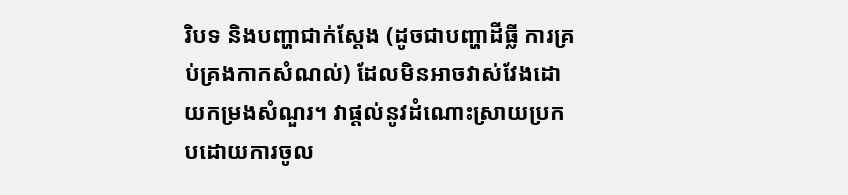រិបទ និងបញ្ហាជាក់ស្តែង (ដូចជាបញ្ហាដីធ្លី ការគ្រប់គ្រងកាកសំណល់) ដែលមិនអាចវាស់វែងដោយកម្រងសំណួរ។ វាផ្តល់នូវដំណោះស្រាយប្រកបដោយការចូល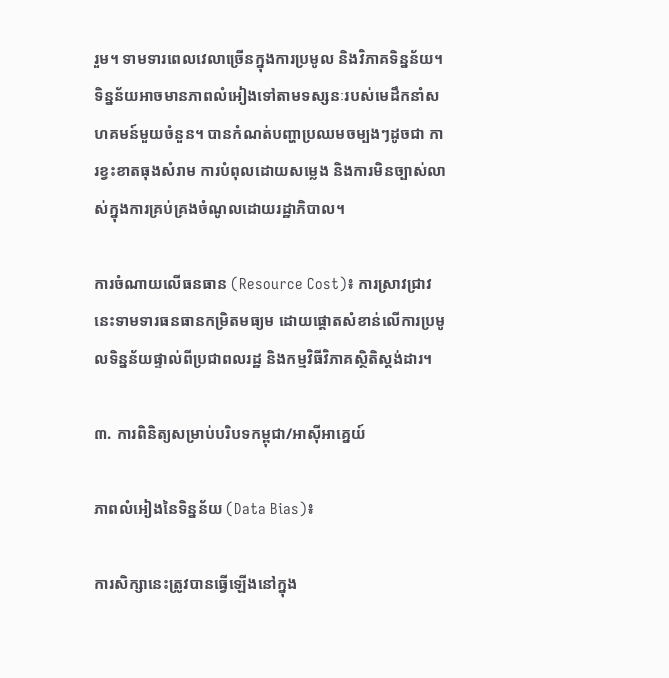រួម។ ទាមទារពេលវេលាច្រើនក្នុងការប្រមូល និងវិភាគទិន្នន័យ។ ទិន្នន័យអាចមានភាពលំអៀងទៅតាមទស្សនៈរបស់មេដឹកនាំសហគមន៍មួយចំនួន។ បានកំណត់បញ្ហាប្រឈមចម្បងៗដូចជា ការខ្វះខាតធុងសំរាម ការបំពុលដោយសម្លេង និងការមិនច្បាស់លាស់ក្នុងការគ្រប់គ្រងចំណូលដោយរដ្ឋាភិបាល។

ការចំណាយលើធនធាន (Resource Cost)៖ ការស្រាវជ្រាវនេះទាមទារធនធានកម្រិតមធ្យម ដោយផ្តោតសំខាន់លើការប្រមូលទិន្នន័យផ្ទាល់ពីប្រជាពលរដ្ឋ និងកម្មវិធីវិភាគស្ថិតិស្តង់ដារ។

៣. ការពិនិត្យសម្រាប់បរិបទកម្ពុជា/អាស៊ីអាគ្នេយ៍

ភាពលំអៀងនៃទិន្នន័យ (Data Bias)៖

ការសិក្សានេះត្រូវបានធ្វើឡើងនៅក្នុង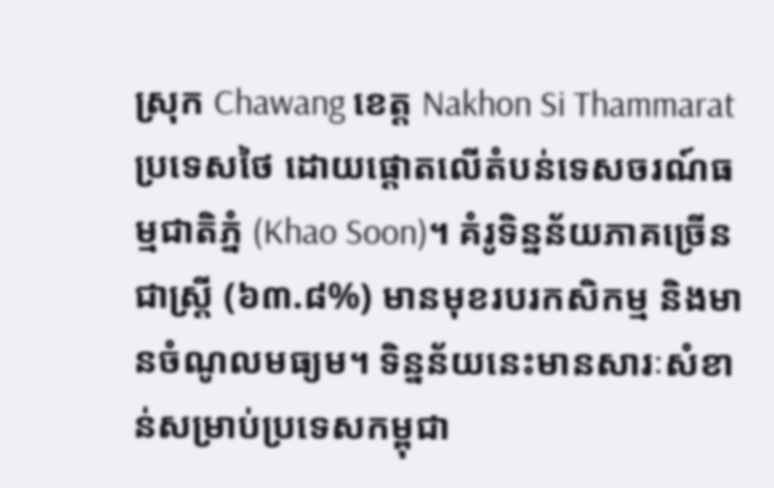ស្រុក Chawang ខេត្ត Nakhon Si Thammarat ប្រទេសថៃ ដោយផ្តោតលើតំបន់ទេសចរណ៍ធម្មជាតិភ្នំ (Khao Soon)។ គំរូទិន្នន័យភាគច្រើនជាស្ត្រី (៦៣.៨%) មានមុខរបរកសិកម្ម និងមានចំណូលមធ្យម។ ទិន្នន័យនេះមានសារៈសំខាន់សម្រាប់ប្រទេសកម្ពុជា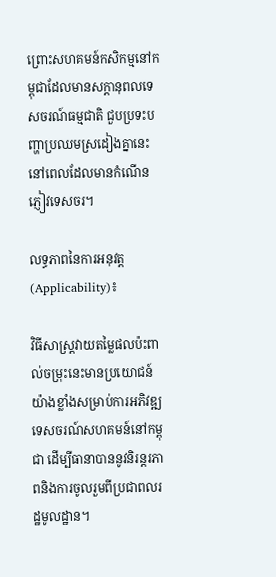ព្រោះសហគមន៍កសិកម្មនៅកម្ពុជាដែលមានសក្តានុពលទេសចរណ៍ធម្មជាតិ ជួបប្រទះបញ្ហាប្រឈមស្រដៀងគ្នានេះនៅពេលដែលមានកំណើនភ្ញៀវទេសចរ។

លទ្ធភាពនៃការអនុវត្ត (Applicability)៖

វិធីសាស្ត្រវាយតម្លៃផលប៉ះពាល់ចម្រុះនេះមានប្រយោជន៍យ៉ាងខ្លាំងសម្រាប់ការអភិវឌ្ឍទេសចរណ៍សហគមន៍នៅកម្ពុជា ដើម្បីធានាបាននូវនិរន្តរភាពនិងការចូលរួមពីប្រជាពលរដ្ឋមូលដ្ឋាន។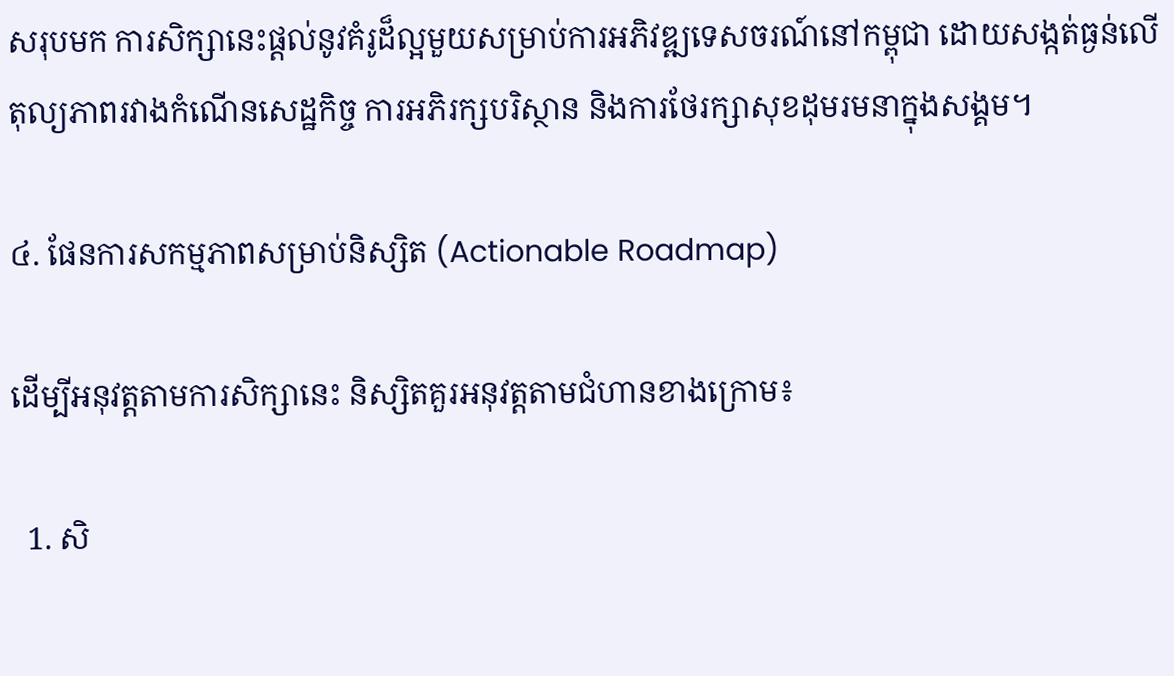សរុបមក ការសិក្សានេះផ្តល់នូវគំរូដ៏ល្អមួយសម្រាប់ការអភិវឌ្ឍទេសចរណ៍នៅកម្ពុជា ដោយសង្កត់ធ្ងន់លើតុល្យភាពរវាងកំណើនសេដ្ឋកិច្ច ការអភិរក្សបរិស្ថាន និងការថែរក្សាសុខដុមរមនាក្នុងសង្គម។

៤. ផែនការសកម្មភាពសម្រាប់និស្សិត (Actionable Roadmap)

ដើម្បីអនុវត្តតាមការសិក្សានេះ និស្សិតគួរអនុវត្តតាមជំហានខាងក្រោម៖

  1. សិ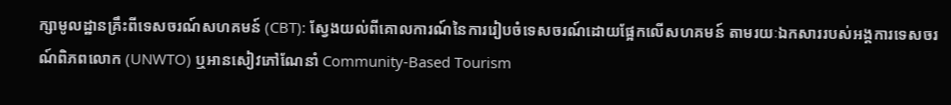ក្សាមូលដ្ឋានគ្រឹះពីទេសចរណ៍សហគមន៍ (CBT): ស្វែងយល់ពីគោលការណ៍នៃការរៀបចំទេសចរណ៍ដោយផ្អែកលើសហគមន៍ តាមរយៈឯកសាររបស់អង្គការទេសចរណ៍ពិភពលោក (UNWTO) ឬអានសៀវភៅណែនាំ Community-Based Tourism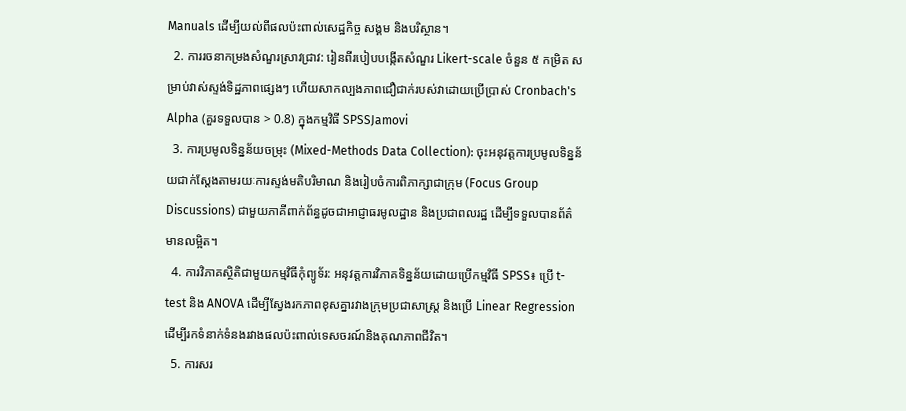Manuals ដើម្បីយល់ពីផលប៉ះពាល់សេដ្ឋកិច្ច សង្គម និងបរិស្ថាន។
  2. ការរចនាកម្រងសំណួរស្រាវជ្រាវ: រៀនពីរបៀបបង្កើតសំណួរ Likert-scale ចំនួន ៥ កម្រិត សម្រាប់វាស់ស្ទង់ទិដ្ឋភាពផ្សេងៗ ហើយសាកល្បងភាពជឿជាក់របស់វាដោយប្រើប្រាស់ Cronbach's Alpha (គួរទទួលបាន > 0.8) ក្នុងកម្មវិធី SPSSJamovi
  3. ការប្រមូលទិន្នន័យចម្រុះ (Mixed-Methods Data Collection): ចុះអនុវត្តការប្រមូលទិន្នន័យជាក់ស្តែងតាមរយៈការស្ទង់មតិបរិមាណ និងរៀបចំការពិភាក្សាជាក្រុម (Focus Group Discussions) ជាមួយភាគីពាក់ព័ន្ធដូចជាអាជ្ញាធរមូលដ្ឋាន និងប្រជាពលរដ្ឋ ដើម្បីទទួលបានព័ត៌មានលម្អិត។
  4. ការវិភាគស្ថិតិជាមួយកម្មវិធីកុំព្យូទ័រ: អនុវត្តការវិភាគទិន្នន័យដោយប្រើកម្មវិធី SPSS៖ ប្រើ t-test និង ANOVA ដើម្បីស្វែងរកភាពខុសគ្នារវាងក្រុមប្រជាសាស្ត្រ និងប្រើ Linear Regression ដើម្បីរកទំនាក់ទំនងរវាងផលប៉ះពាល់ទេសចរណ៍និងគុណភាពជីវិត។
  5. ការសរ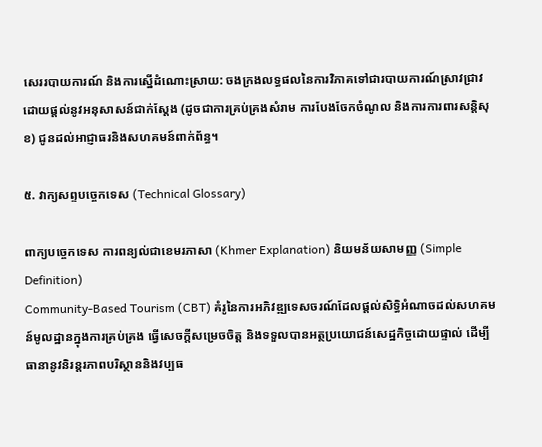សេររបាយការណ៍ និងការស្នើដំណោះស្រាយ: ចងក្រងលទ្ធផលនៃការវិភាគទៅជារបាយការណ៍ស្រាវជ្រាវ ដោយផ្តល់នូវអនុសាសន៍ជាក់ស្តែង (ដូចជាការគ្រប់គ្រងសំរាម ការបែងចែកចំណូល និងការការពារសន្តិសុខ) ជូនដល់អាជ្ញាធរនិងសហគមន៍ពាក់ព័ន្ធ។

៥. វាក្យសព្ទបច្ចេកទេស (Technical Glossary)

ពាក្យបច្ចេកទេស ការពន្យល់ជាខេមរភាសា (Khmer Explanation) និយមន័យសាមញ្ញ (Simple Definition)
Community-Based Tourism (CBT) គំរូនៃការអភិវឌ្ឍទេសចរណ៍ដែលផ្តល់សិទ្ធិអំណាចដល់សហគមន៍មូលដ្ឋានក្នុងការគ្រប់គ្រង ធ្វើសេចក្តីសម្រេចចិត្ត និងទទួលបានអត្ថប្រយោជន៍សេដ្ឋកិច្ចដោយផ្ទាល់ ដើម្បីធានានូវនិរន្តរភាពបរិស្ថាននិងវប្បធ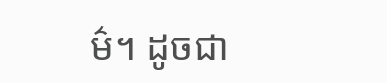ម៌។ ដូចជា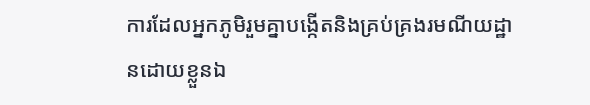ការដែលអ្នកភូមិរួមគ្នាបង្កើតនិងគ្រប់គ្រងរមណីយដ្ឋានដោយខ្លួនឯ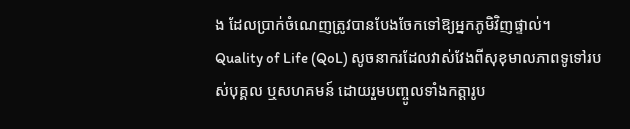ង ដែលប្រាក់ចំណេញត្រូវបានបែងចែកទៅឱ្យអ្នកភូមិវិញផ្ទាល់។
Quality of Life (QoL) សូចនាករដែលវាស់វែងពីសុខុមាលភាពទូទៅរបស់បុគ្គល ឬសហគមន៍ ដោយរួមបញ្ចូលទាំងកត្តារូប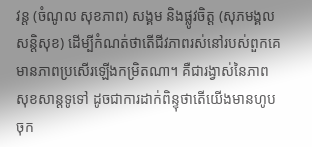វន្ត (ចំណូល សុខភាព) សង្គម និងផ្លូវចិត្ត (សុភមង្គល សន្តិសុខ) ដើម្បីកំណត់ថាតើជីវភាពរស់នៅរបស់ពួកគេមានភាពប្រសើរឡើងកម្រិតណា។ គឺជារង្វាស់នៃភាពសុខសាន្តទូទៅ ដូចជាការដាក់ពិន្ទុថាតើយើងមានហូបចុក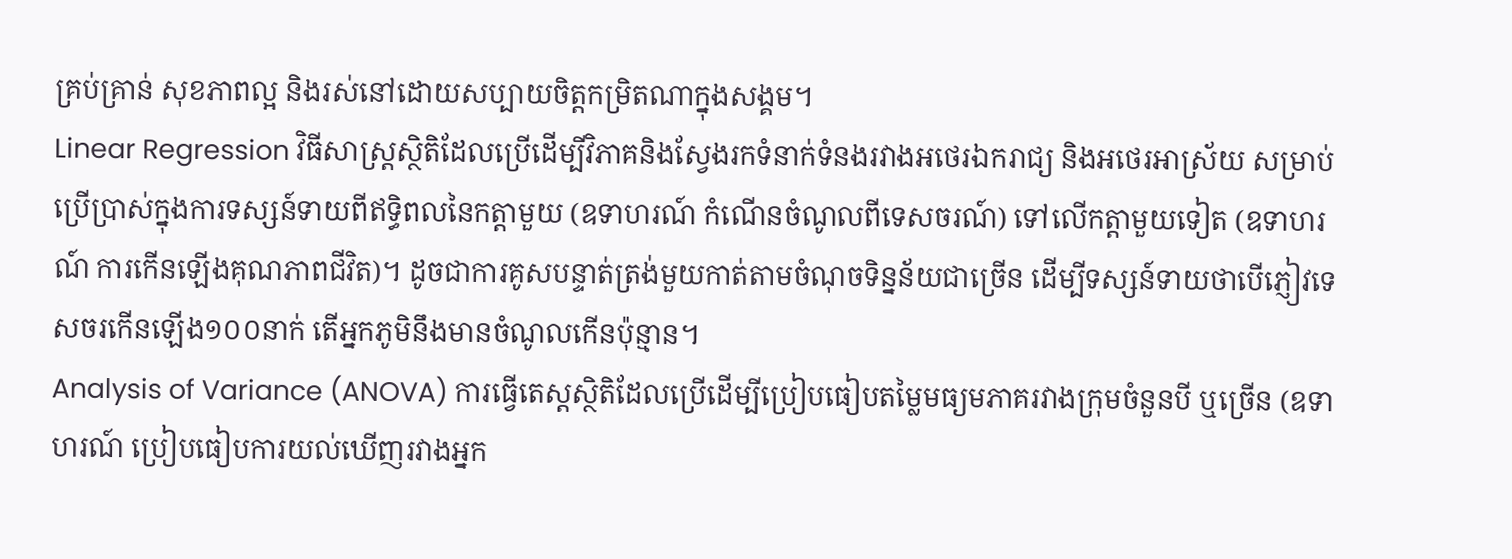គ្រប់គ្រាន់ សុខភាពល្អ និងរស់នៅដោយសប្បាយចិត្តកម្រិតណាក្នុងសង្គម។
Linear Regression វិធីសាស្ត្រស្ថិតិដែលប្រើដើម្បីវិភាគនិងស្វែងរកទំនាក់ទំនងរវាងអថេរឯករាជ្យ និងអថេរអាស្រ័យ សម្រាប់ប្រើប្រាស់ក្នុងការទស្សន៍ទាយពីឥទ្ធិពលនៃកត្តាមួយ (ឧទាហរណ៍ កំណើនចំណូលពីទេសចរណ៍) ទៅលើកត្តាមួយទៀត (ឧទាហរណ៍ ការកើនឡើងគុណភាពជីវិត)។ ដូចជាការគូសបន្ទាត់ត្រង់មួយកាត់តាមចំណុចទិន្នន័យជាច្រើន ដើម្បីទស្សន៍ទាយថាបើភ្ញៀវទេសចរកើនឡើង១០០នាក់ តើអ្នកភូមិនឹងមានចំណូលកើនប៉ុន្មាន។
Analysis of Variance (ANOVA) ការធ្វើតេស្តស្ថិតិដែលប្រើដើម្បីប្រៀបធៀបតម្លៃមធ្យមភាគរវាងក្រុមចំនួនបី ឬច្រើន (ឧទាហរណ៍ ប្រៀបធៀបការយល់ឃើញរវាងអ្នក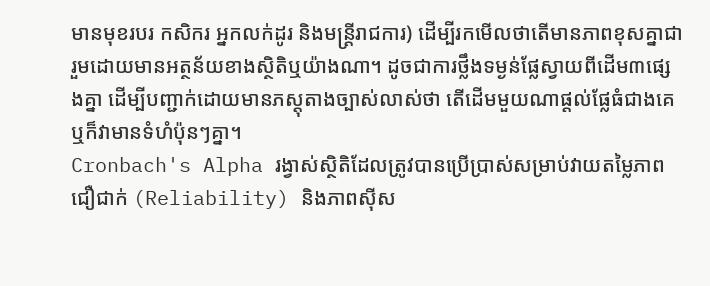មានមុខរបរ កសិករ អ្នកលក់ដូរ និងមន្ត្រីរាជការ) ដើម្បីរកមើលថាតើមានភាពខុសគ្នាជារួមដោយមានអត្ថន័យខាងស្ថិតិឬយ៉ាងណា។ ដូចជាការថ្លឹងទម្ងន់ផ្លែស្វាយពីដើម៣ផ្សេងគ្នា ដើម្បីបញ្ជាក់ដោយមានភស្តុតាងច្បាស់លាស់ថា តើដើមមួយណាផ្តល់ផ្លែធំជាងគេ ឬក៏វាមានទំហំប៉ុនៗគ្នា។
Cronbach's Alpha រង្វាស់ស្ថិតិដែលត្រូវបានប្រើប្រាស់សម្រាប់វាយតម្លៃភាពជឿជាក់ (Reliability) និងភាពស៊ីស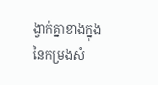ង្វាក់គ្នាខាងក្នុងនៃកម្រងសំ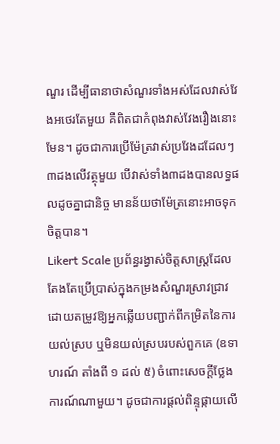ណួរ ដើម្បីធានាថាសំណួរទាំងអស់ដែលវាស់វែងអថេរតែមួយ គឺពិតជាកំពុងវាស់វែងរឿងនោះមែន។ ដូចជាការប្រើម៉ែត្រវាស់ប្រវែងដដែលៗ៣ដងលើវត្ថុមួយ បើវាស់ទាំង៣ដងបានលទ្ធផលដូចគ្នាជានិច្ច មានន័យថាម៉ែត្រនោះអាចទុកចិត្តបាន។
Likert Scale ប្រព័ន្ធរង្វាស់ចិត្តសាស្ត្រដែលតែងតែប្រើប្រាស់ក្នុងកម្រងសំណួរស្រាវជ្រាវ ដោយតម្រូវឱ្យអ្នកឆ្លើយបញ្ជាក់ពីកម្រិតនៃការយល់ស្រប ឬមិនយល់ស្របរបស់ពួកគេ (ឧទាហរណ៍ តាំងពី ១ ដល់ ៥) ចំពោះសេចក្តីថ្លែងការណ៍ណាមួយ។ ដូចជាការផ្តល់ពិន្ទុផ្កាយលើ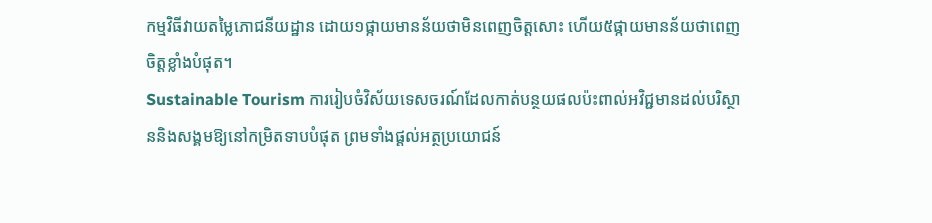កម្មវិធីវាយតម្លៃភោជនីយដ្ឋាន ដោយ១ផ្កាយមានន័យថាមិនពេញចិត្តសោះ ហើយ៥ផ្កាយមានន័យថាពេញចិត្តខ្លាំងបំផុត។
Sustainable Tourism ការរៀបចំវិស័យទេសចរណ៍ដែលកាត់បន្ថយផលប៉ះពាល់អវិជ្ជមានដល់បរិស្ថាននិងសង្គមឱ្យនៅកម្រិតទាបបំផុត ព្រមទាំងផ្តល់អត្ថប្រយោជន៍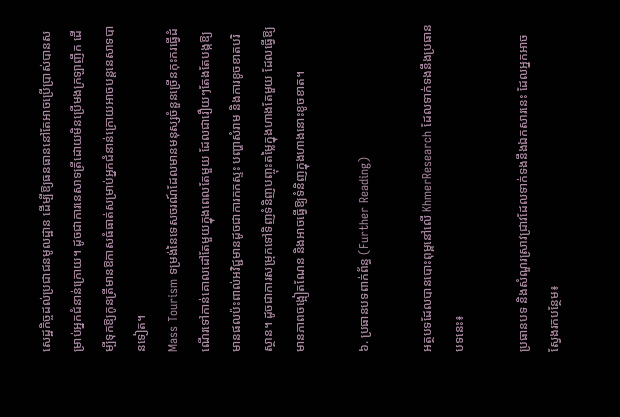សេដ្ឋកិច្ចដល់ប្រជាជនមូលដ្ឋាន ដើម្បីឱ្យធនធាននៅតែអាចប្រើប្រាស់បានសម្រាប់អ្នកជំនាន់ក្រោយ។ ដូចជាការនេសាទត្រីដោយមិនប្រើមងក្រឡាញឹក ដើម្បីទុកឱ្យកូនត្រីមានឱកាសធំធាត់សម្រាប់អ្នកជំនាន់ក្រោយអាចបន្តនេសាទបានទៀត។
Mass Tourism ទម្រង់នៃទេសចរណ៍ដែលមានមនុស្សចំនួនច្រើនកុះករធ្វើដំណើរទៅកាន់គោលដៅតែមួយក្នុងពេលតែមួយ ដែលជារឿយៗតែងតែបង្កឱ្យមានផលប៉ះពាល់អវិជ្ជមានដូចជាការកកស្ទះ បញ្ហាសំរាម និងការខូចខាតបរិស្ថាន។ ដូចជាការសម្រុកទៅទិញទំនិញបញ្ចុះតម្លៃក្នុងហាងតែមួយ ដែលធ្វើឱ្យមានភាពចង្អៀតណែន និងអាចធ្វើឱ្យទំនិញក្នុងហាងនោះខូចខាត។

៦. ប្រធានបទពាក់ព័ន្ធ (Further Reading)

អត្ថបទដែលបានបោះពុម្ពនៅលើ KhmerResearch ដែលទាក់ទងនឹងប្រធានបទនេះ៖

ប្រធានបទ និងសំណួរស្រាវជ្រាវដែលទាក់ទងនឹងឯកសារនេះ ដែលអ្នកអាចស្វែងរកបន្ថែម៖